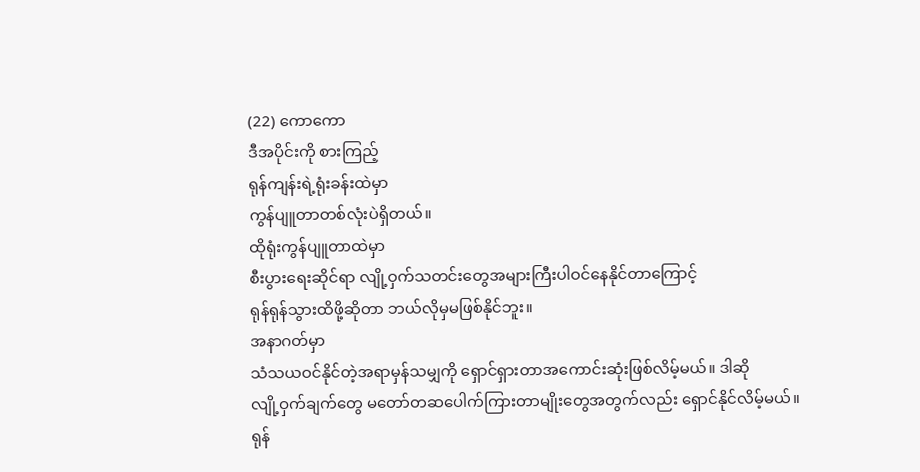(22) ကောကော
ဒီအပိုင်းကို စားကြည့်
ရုန်ကျန်းရဲ့ရုံးခန်းထဲမှာ
ကွန်ပျူတာတစ်လုံးပဲရှိတယ်။
ထိုရုံးကွန်ပျူတာထဲမှာ
စီးပွားရေးဆိုင်ရာ လျို့ဝှက်သတင်းတွေအများကြီးပါဝင်နေနိုင်တာကြောင့်
ရုန်ရုန်သွားထိဖို့ဆိုတာ ဘယ်လိုမှမဖြစ်နိုင်ဘူး။
အနာဂတ်မှာ
သံသယဝင်နိုင်တဲ့အရာမှန်သမျှကို ရှောင်ရှားတာအကောင်းဆုံးဖြစ်လိမ့်မယ်။ ဒါဆို
လျို့ဝှက်ချက်တွေ မတော်တဆပေါက်ကြားတာမျိုးတွေအတွက်လည်း ရှောင်နိုင်လိမ့်မယ်။
ရုန်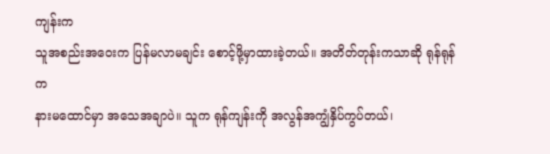ကျန်းက
သူအစည်းအဝေးက ပြန်မလာမချင်း စောင့်ဖို့မှာထားခဲ့တယ်။ အတိတ်တုန်းကသာဆို ရုန်ရုန်က
နားမထောင်မှာ အသေအချာပဲ။ သူက ရုန်ကျန်းကို အလွန်အကျွံနှိပ်ကွပ်တယ်၊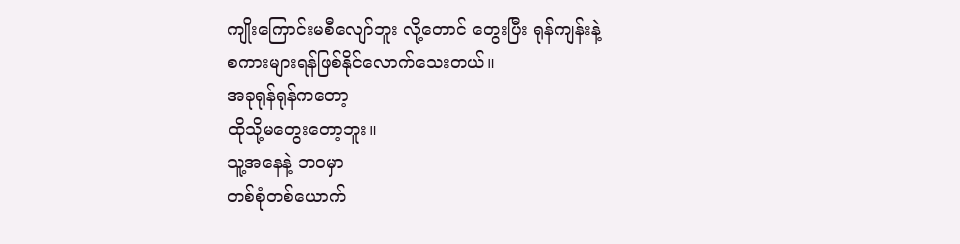ကျိုးကြောင်းမစီလျော်ဘူး လို့တောင် တွေးပြီး ရုန်ကျန်းနဲ့
စကားများရန်ဖြစ်နိုင်လောက်သေးတယ်။
အခုရုန်ရုန်ကတော့
ထိုသို့မတွေးတော့ဘူး။
သူ့အနေနဲ့ ဘဝမှာ
တစ်စုံတစ်ယောက်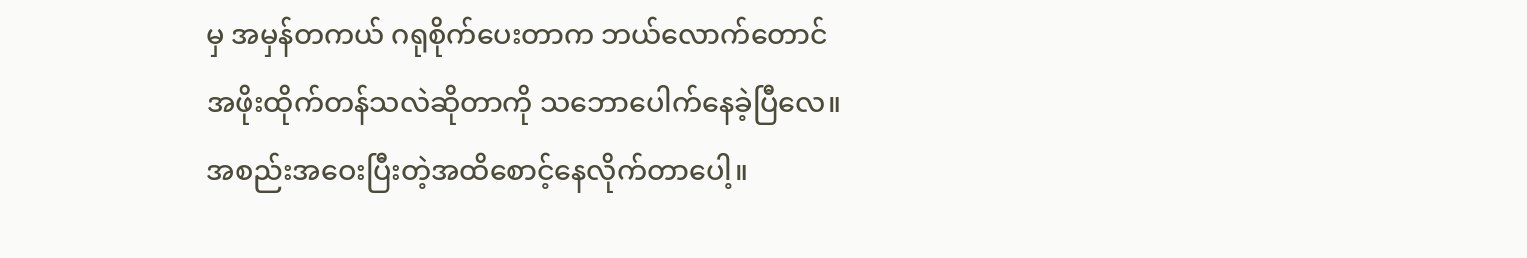မှ အမှန်တကယ် ဂရုစိုက်ပေးတာက ဘယ်လောက်တောင်
အဖိုးထိုက်တန်သလဲဆိုတာကို သဘောပေါက်နေခဲ့ပြီလေ။
အစည်းအဝေးပြီးတဲ့အထိစောင့်နေလိုက်တာပေါ့။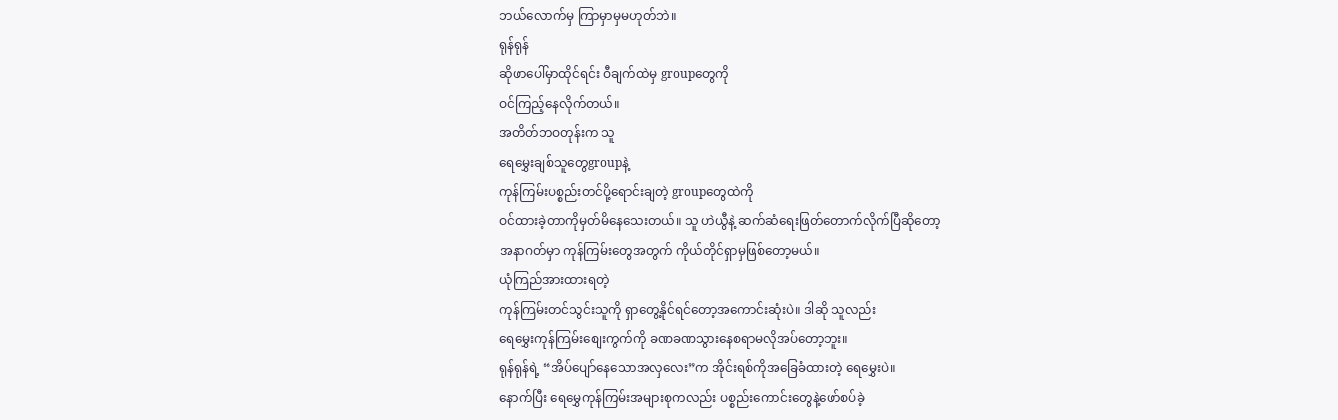ဘယ်လောက်မှ ကြာမှာမှမဟုတ်ဘဲ။
ရုန်ရုန်
ဆိုဖာပေါ်မှာထိုင်ရင်း ဝီချက်ထဲမှ groupတွေကို
ဝင်ကြည့်နေလိုက်တယ်။
အတိတ်ဘဝတုန်းက သူ
ရေမွှေးချစ်သူတွေgroupနဲ့
ကုန်ကြမ်းပစ္စည်းတင်ပို့ရောင်းချတဲ့ groupတွေထဲကို
ဝင်ထားခဲ့တာကိုမှတ်မိနေသေးတယ်။ သူ ဟဲယွီနဲ့ ဆက်ဆံရေးဖြတ်တောက်လိုက်ပြီဆိုတော့
အနာဂတ်မှာ ကုန်ကြမ်းတွေအတွက် ကိုယ်တိုင်ရှာမှဖြစ်တော့မယ်။
ယုံကြည်အားထားရတဲ့
ကုန်ကြမ်းတင်သွင်းသူကို ရှာတွေ့နိုင်ရင်တော့အကောင်းဆုံးပဲ။ ဒါဆို သူလည်း
ရေမွှေးကုန်ကြမ်းစျေးကွက်ကို ခဏခဏသွားနေစရာမလိုအပ်တော့ဘူး။
ရုန်ရုန်ရဲ့ “အိပ်ပျော်နေသောအလှလေး”က အိုင်းရစ်ကိုအခြေခံထားတဲ့ ရေမွှေးပဲ။
နောက်ပြီး ရေမွှေကုန်ကြမ်းအများစုကလည်း ပစ္စည်းကောင်းတွေနဲ့ဖော်စပ်ခဲ့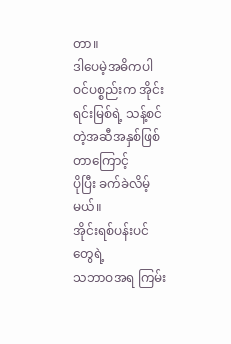တာ။
ဒါပေမဲ့အဓိကပါဝင်ပစ္စည်းက အိုင်းရင်းမြစ်ရဲ့ သန့်စင်တဲ့အဆီအနှစ်ဖြစ်တာကြောင့်
ပိုပြီး ခက်ခဲလိမ့်မယ်။
အိုင်းရစ်ပန်းပင်တွေရဲ့
သဘာဝအရ ကြမ်း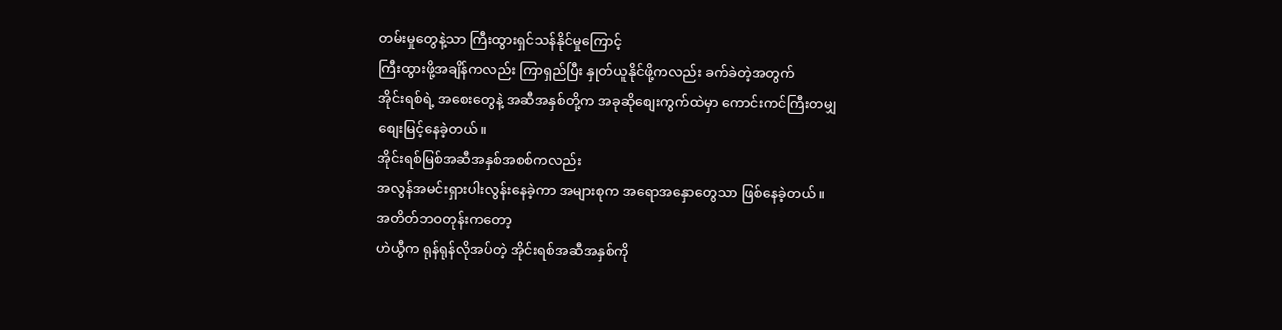တမ်းမှုတွေနဲ့သာ ကြီးထွားရှင်သန်နိုင်မှုကြောင့်
ကြီးထွားဖို့အချိန်ကလည်း ကြာရှည်ပြီး နှုတ်ယူနိုင်ဖို့ကလည်း ခက်ခဲတဲ့အတွက်
အိုင်းရစ်ရဲ့ အစေးတွေနဲ့ အဆီအနှစ်တို့က အခုဆိုစျေးကွက်ထဲမှာ ကောင်းကင်ကြီးတမျှ
စျေးမြင့်နေခဲ့တယ်။
အိုင်းရစ်မြစ်အဆီအနှစ်အစစ်ကလည်း
အလွန်အမင်းရှားပါးလွန်းနေခဲ့ကာ အများစုက အရောအနှောတွေသာ ဖြစ်နေခဲ့တယ်။
အတိတ်ဘဝတုန်းကတော့
ဟဲယွီက ရုန်ရုန်လိုအပ်တဲ့ အိုင်းရစ်အဆီအနှစ်ကို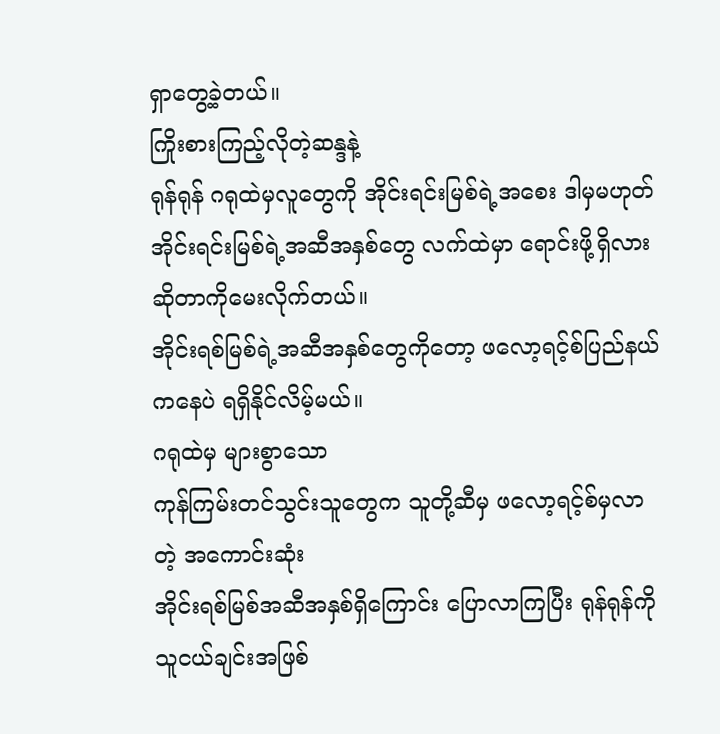ရှာတွေ့ခဲ့တယ်။
ကြိုးစားကြည့်လိုတဲ့ဆန္ဒနဲ့
ရုန်ရုန် ဂရုထဲမှလူတွေကို အိုင်းရင်းမြစ်ရဲ့အစေး ဒါမှမဟုတ်
အိုင်းရင်းမြစ်ရဲ့အဆီအနှစ်တွေ လက်ထဲမှာ ရောင်းဖို့ရှိလားဆိုတာကိုမေးလိုက်တယ်။
အိုင်းရစ်မြစ်ရဲ့အဆီအနှစ်တွေကိုတော့ ဖလော့ရင့်စ်ပြည်နယ်ကနေပဲ ရရှိနိုင်လိမ့်မယ်။
ဂရုထဲမှ များစွာသော
ကုန်ကြမ်းတင်သွင်းသူတွေက သူတို့ဆီမှ ဖလော့ရင့်စ်မှလာတဲ့ အကောင်းဆုံး
အိုင်းရစ်မြစ်အဆီအနှစ်ရှိကြောင်း ပြောလာကြပြီး ရုန်ရုန်ကို သူငယ်ချင်းအဖြစ်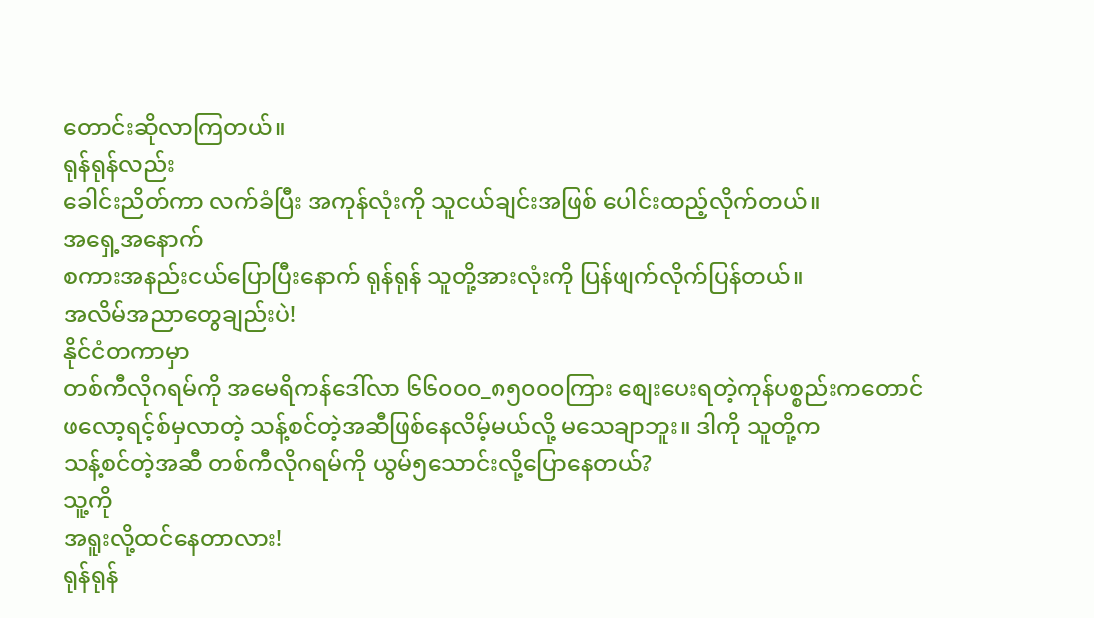တောင်းဆိုလာကြတယ်။
ရုန်ရုန်လည်း
ခေါင်းညိတ်ကာ လက်ခံပြီး အကုန်လုံးကို သူငယ်ချင်းအဖြစ် ပေါင်းထည့်လိုက်တယ်။
အရှေ့အနောက်
စကားအနည်းငယ်ပြောပြီးနောက် ရုန်ရုန် သူတို့အားလုံးကို ပြန်ဖျက်လိုက်ပြန်တယ်။
အလိမ်အညာတွေချည်းပဲ!
နိုင်ငံတကာမှာ
တစ်ကီလိုဂရမ်ကို အမေရိကန်ဒေါ်လာ ၆၆၀၀၀_၈၅၀၀၀ကြား စျေးပေးရတဲ့ကုန်ပစ္စည်းကတောင်
ဖလော့ရင့်စ်မှလာတဲ့ သန့်စင်တဲ့အဆီဖြစ်နေလိမ့်မယ်လို့ မသေချာဘူး။ ဒါကို သူတို့က
သန့်စင်တဲ့အဆီ တစ်ကီလိုဂရမ်ကို ယွမ်၅သောင်းလို့ပြောနေတယ်?
သူ့ကို
အရူးလို့ထင်နေတာလား!
ရုန်ရုန်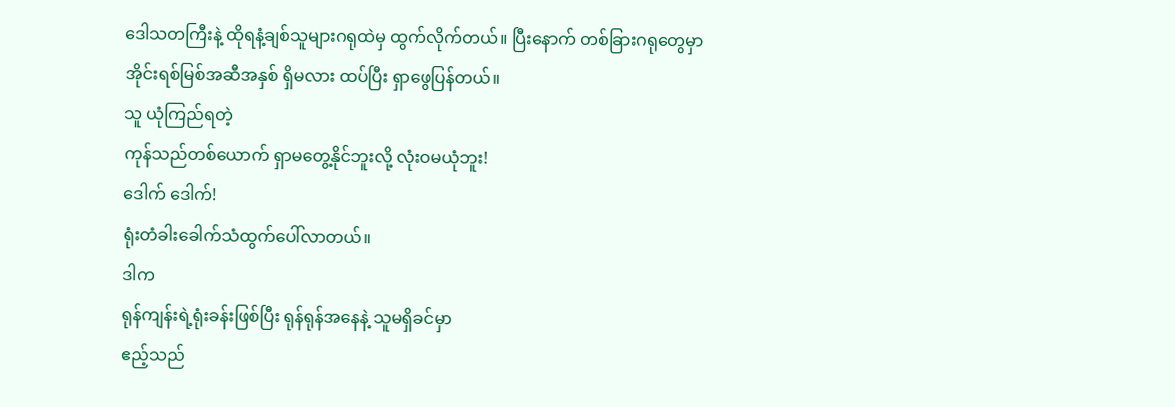ဒေါသတကြီးနဲ့ ထိုရနံ့ချစ်သူများဂရုထဲမှ ထွက်လိုက်တယ်။ ပြီးနောက် တစ်ခြားဂရုတွေမှာ
အိုင်းရစ်မြစ်အဆီအနှစ် ရှိမလား ထပ်ပြီး ရှာဖွေပြန်တယ်။
သူ ယုံကြည်ရတဲ့
ကုန်သည်တစ်ယောက် ရှာမတွေ့နိုင်ဘူးလို့ လုံးဝမယုံဘူး!
ဒေါက် ဒေါက်!
ရုံးတံခါးခေါက်သံထွက်ပေါ်လာတယ်။
ဒါက
ရုန်ကျန်းရဲ့ရုံးခန်းဖြစ်ပြီး ရုန်ရုန်အနေနဲ့ သူမရှိခင်မှာ
ဧည့်သည်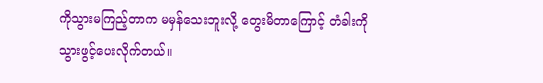ကိုသွားမကြည့်တာက မမှန်သေးဘူးလို့ တွေးမိတာကြောင့် တံခါးကို
သွားဖွင့်ပေးလိုက်တယ်။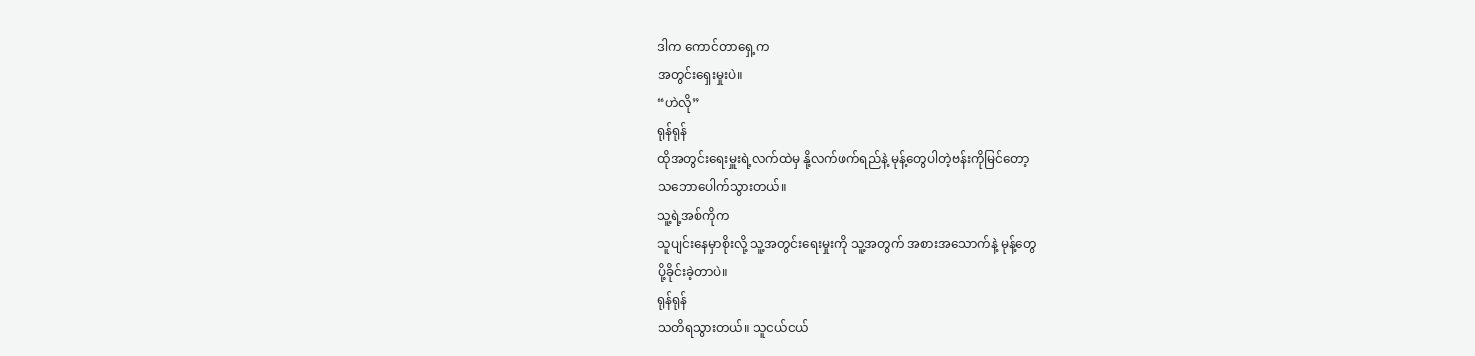ဒါက ကောင်တာရှေ့က
အတွင်းရှေးမှုးပဲ။
“ဟဲလို”
ရုန်ရုန်
ထိုအတွင်းရေးမှူးရဲ့လက်ထဲမှ နို့လက်ဖက်ရည်နဲ့ မုန့်တွေပါတဲ့ဗန်းကိုမြင်တော့
သဘောပေါက်သွားတယ်။
သူ့ရဲ့အစ်ကိုက
သူပျင်းနေမှာစိုးလို့ သူ့အတွင်းရေးမှုးကို သူ့အတွက် အစားအသောက်နဲ့ မုန့်တွေ
ပို့ခိုင်းခဲ့တာပဲ။
ရုန်ရုန်
သတိရသွားတယ်။ သူငယ်ငယ်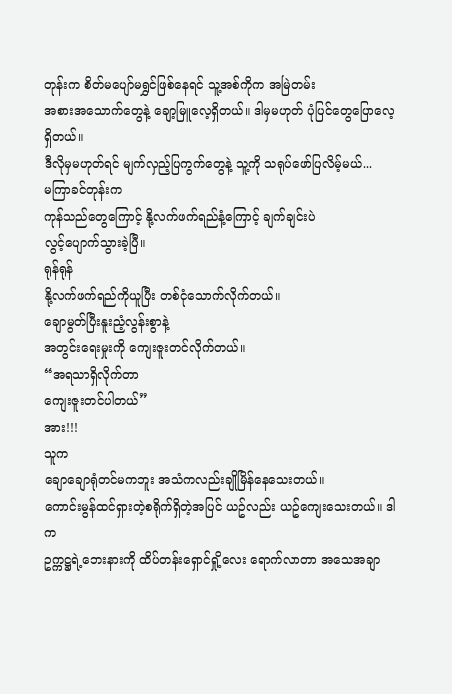တုန်းက စိတ်မပျော်မရွှင်ဖြစ်နေရင် သူ့အစ်ကိုက အမြဲတမ်း
အစားအသောက်တွေနဲ့ ချော့မြူလေ့ရှိတယ်။ ဒါမှမဟုတ် ပုံပြင်တွေပြောလေ့ရှိတယ်။
ဒီလိုမှမဟုတ်ရင် မျက်လှည့်ပြကွက်တွေနဲ့ သူ့ကို သရုပ်ဖော်ပြလိမ့်မယ်...
မကြာခင်တုန်းက
ကုန်သည်တွေကြောင့် နို့လက်ဖက်ရည်နံ့ကြောင့် ချက်ချင်းပဲ
လွင့်ပျောက်သွားခဲ့ပြီ။
ရုန်ရုန်
နို့လက်ဖက်ရည်ကိုယူပြီး တစ်ငုံသောက်လိုက်တယ်။
ချောမွတ်ပြီးနူးညံ့လွန်းစွာနဲ့
အတွင်းရေးမှုးကို ကျေးဇူးတင်လိုက်တယ်။
“အရသာရှိလိုက်တာ
ကျေးဇူးတင်ပါတယ်”
အား!!!
သူက
ချောချောရုံတင်မကဘူး အသံကလည်းချိုမြိန်နေသေးတယ်။
ကောင်းမွန်ထင်ရှားတဲ့စရိုက်ရှိတဲ့အပြင် ယဥ်လည်း ယဥ်ကျေးသေးတယ်။ ဒါက
ဥက္ကဋ္ဌရဲ့ဘေးနားကို ထိပ်တန်းရှောင်ရှို့လေး ရောက်လာတာ အသေအချာ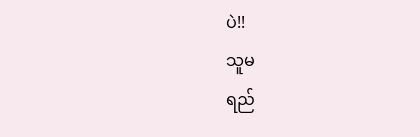ပဲ!!
သူမ
ရည်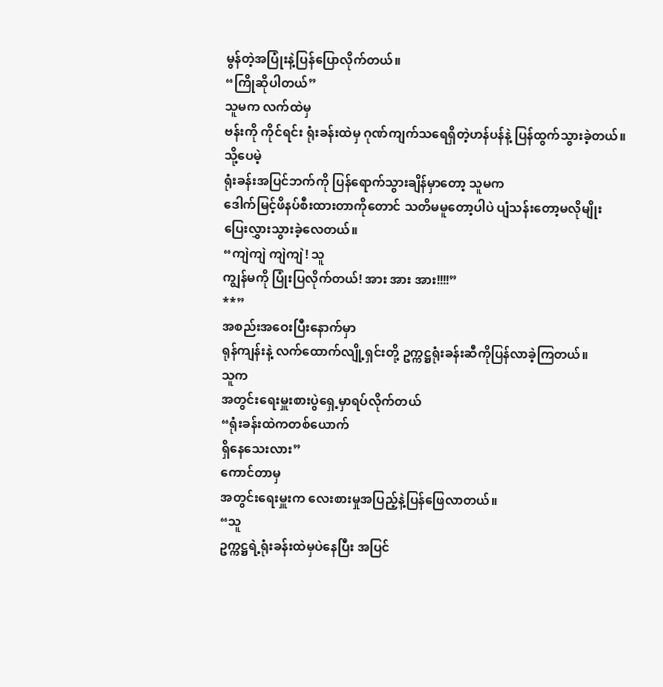မွန်တဲ့အပြုံးနဲ့ပြန်ပြောလိုက်တယ်။
“ကြိုဆိုပါတယ်”
သူမက လက်ထဲမှ
ဗန်းကို ကိုင်ရင်း ရုံးခန်းထဲမှ ဂုဏ်ကျက်သရေရှိတဲ့ဟန်ပန်နဲ့ ပြန်ထွက်သွားခဲ့တယ်။
သို့ပေမဲ့
ရုံးခန်းအပြင်ဘက်ကို ပြန်ရောက်သွားချိန်မှာတော့ သူမက
ဒေါက်မြင့်ဖိနပ်စီးထားတာကိုတောင် သတိမမူတော့ပါပဲ ပျံသန်းတော့မလိုမျိုး
ပြေးလွှားသွားခဲ့လေတယ်။
“ကျဲကျဲ ကျဲကျဲ! သူ
ကျွန်မကို ပြုံးပြလိုက်တယ်! အား အား အား!!!!”
**”
အစည်းအဝေးပြီးနောက်မှာ
ရုန်ကျန်းနဲ့ လက်ထောက်လျို့ရှင်းတို့ ဥက္ကဋ္ဌရုံးခန်းဆီကိုပြန်လာခဲ့ကြတယ်။
သူက
အတွင်းရေးမှူးစားပွဲရှေ့မှာရပ်လိုက်တယ်
“ရုံးခန်းထဲကတစ်ယောက်
ရှိနေသေးလား”
ကောင်တာမှ
အတွင်းရေးမှူးက လေးစားမှုအပြည့်နဲ့ပြန်ဖြေလာတယ်။
“သူ
ဥက္ကဋ္ဌရဲ့ရုံးခန်းထဲမှပဲနေပြီး အပြင်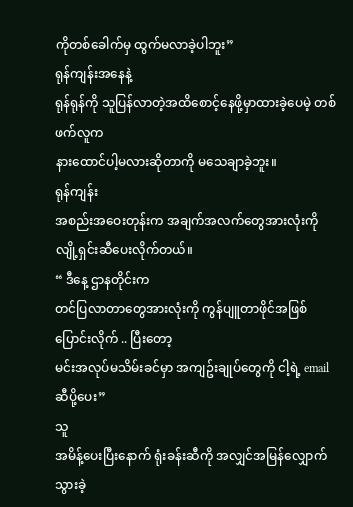ကိုတစ်ခေါက်မှ ထွက်မလာခဲ့ပါဘူး”
ရုန်ကျန်းအနေနဲ့
ရုန်ရုန်ကို သူပြန်လာတဲ့အထိစောင့်နေဖို့မှာထားခဲ့ပေမဲ့ တစ်ဖက်လူက
နားထောင်ပါ့မလားဆိုတာကို မသေချာခဲ့ဘူး။
ရုန်ကျန်း
အစည်းအဝေးတုန်းက အချက်အလက်တွေအားလုံးကို လျို့ရှင်းဆီပေးလိုက်တယ်။
“ ဒီနေ့ ဌာနတိုင်းက
တင်ပြလာတာတွေအားလုံးကို ကွန်ပျူတာဖိုင်အဖြစ်ပြောင်းလိုက် .. ပြီးတော့
မင်းအလုပ်မသိမ်းခင်မှာ အကျဥ်းချုပ်တွေကို ငါ့ရဲ့ emailဆီပို့ပေး”
သူ
အမိန့်ပေးပြီးနောက် ရုံးခန်းဆီကို အလျှင်အမြန်လျှောက်သွားခဲ့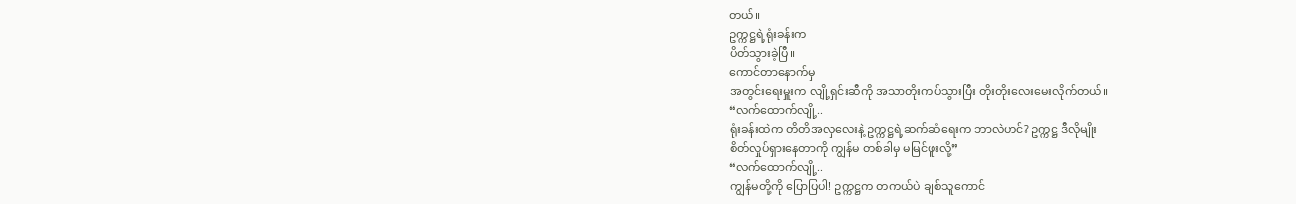တယ်။
ဥက္ကဋ္ဌရဲ့ရုံးခန်းက
ပိတ်သွားခဲ့ပြီ။
ကောင်တာနောက်မှ
အတွင်းရေးမှူးက လျို့ရှင်းဆီကို အသာတိုးကပ်သွားပြီး တိုးတိုးလေးမေးလိုက်တယ်။
“လက်ထောက်လျို့..
ရုံးခန်းထဲက တိတိအလှလေးနဲ့ ဥက္ကဋ္ဌရဲ့ဆက်ဆံရေးက ဘာလဲဟင်? ဥက္ကဋ္ဌ ဒီလိုမျိုး
စိတ်လှုပ်ရှားနေတာကို ကျွန်မ တစ်ခါမှ မမြင်ဖူးလို့”
“လက်ထောက်လျို့..
ကျွန်မတို့ကို ပြောပြပါ! ဥက္ကဋ္ဌက တကယ်ပဲ ချစ်သူကောင်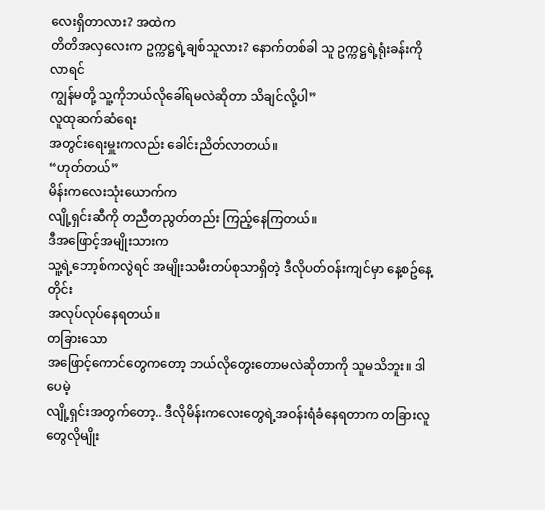လေးရှိတာလား? အထဲက
တိတိအလှလေးက ဥက္ကဋ္ဌရဲ့ချစ်သူလား? နောက်တစ်ခါ သူ ဥက္ကဋ္ဌရဲ့ရုံးခန်းကိုလာရင်
ကျွန်မတို့ သူ့ကိုဘယ်လိုခေါ်ရမလဲဆိုတာ သိချင်လို့ပါ”
လူထုဆက်ဆံရေး
အတွင်းရေးမှူးကလည်း ခေါင်းညိတ်လာတယ်။
“ဟုတ်တယ်”
မိန်းကလေးသုံးယောက်က
လျို့ရှင်းဆီကို တညီတညွတ်တည်း ကြည့်နေကြတယ်။
ဒီအဖြောင့်အမျိုးသားက
သူ့ရဲ့ဘော့စ်ကလွဲရင် အမျိုးသမီးတပ်စုသာရှိတဲ့ ဒီလိုပတ်ဝန်းကျင်မှာ နေ့စဥ်နေ့တိုင်း
အလုပ်လုပ်နေရတယ်။
တခြားသော
အဖြောင့်ကောင်တွေကတော့ ဘယ်လိုတွေးတောမလဲဆိုတာကို သူမသိဘူး။ ဒါပေမဲ့
လျို့ရှင်းအတွက်တော့.. ဒီလိုမိန်းကလေးတွေရဲ့အဝန်းရံခံနေရတာက တခြားလူတွေလိုမျိုး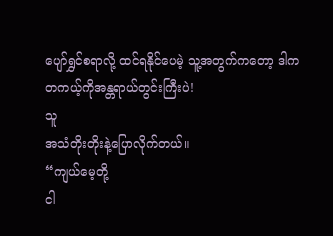ပျော်ရွှင်စရာလို့ ထင်ရနိုင်ပေမဲ့ သူ့အတွက်ကတော့ ဒါက တကယ့်ကိုအန္တရာယ်တွင်းကြီးပဲ!
သူ
အသံတိုးတိုးနဲ့ပြောလိုက်တယ်။
“ကျယ်မေ့တို့
ငါ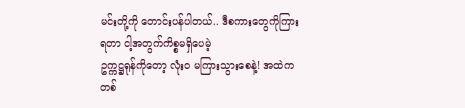မင်းတို့ကို တောင်းပန်ပါတယ်.. ဒီစကားတွေကိုကြားရတာ ငါ့အတွက်ကိစ္စမရှိပေမဲ့
ဥက္ကဋ္ဌရုန်ကိုတော့ လုံးဝ မကြားသွားစေနဲ့! အထဲကတစ်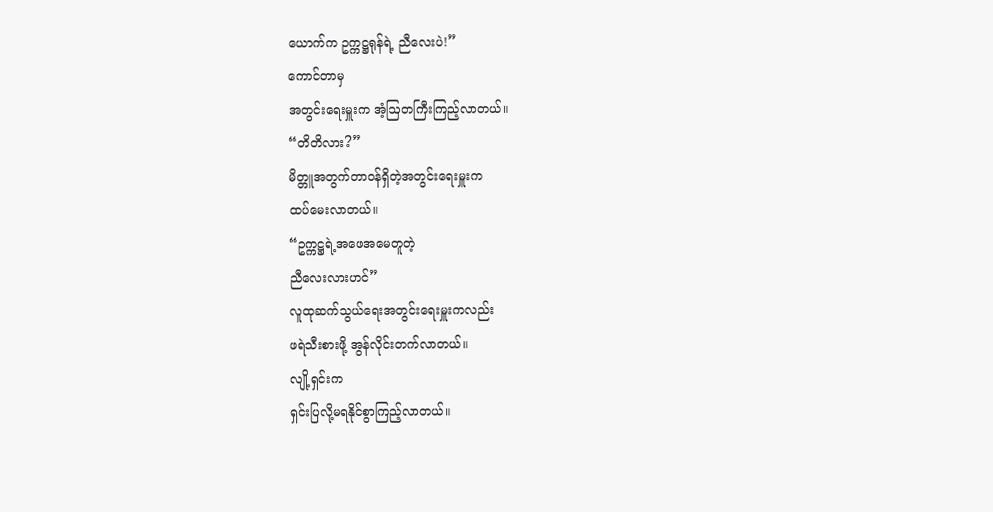ယောက်က ဥက္ကဋ္ဌရုန်ရဲ့ ညီလေးပဲ!”
ကောင်တာမှ
အတွင်းရေးမှူးက အံ့ဩတကြီးကြည့်လာတယ်။
“တိတိလား?”
မိတ္တူအတွက်တာဝန်ရှိတဲ့အတွင်းရေးမှူးက
ထပ်မေးလာတယ်။
“ဥက္ကဋ္ဌရဲ့အဖေအမေတူတဲ့
ညီလေးလားဟင်”
လူထုဆက်သွယ်ရေးအတွင်းရေးမှူးကလည်း
ဖရဲသီးစားဖို့ အွန်လိုင်းတက်လာတယ်။
လျို့ရှင်းက
ရှင်းပြလို့မရနိုင်စွာကြည့်လာတယ်။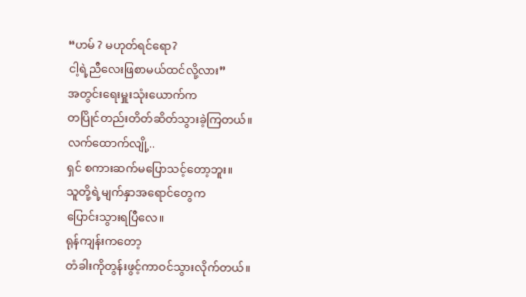“ဟမ် ? မဟုတ်ရင်ရော?
ငါ့ရဲ့ညီလေးဖြစာမယ်ထင်လို့လား”
အတွင်းရေးမှူးသုံးယောက်က
တပြိုင်တည်းတိတ်ဆိတ်သွားခဲ့ကြတယ်။
လက်ထောက်လျို့..
ရှင် စကားဆက်မပြောသင့်တော့ဘူး။
သူတို့ရဲ့မျက်နှာအရောင်တွေက
ပြောင်းသွားရပြီလေ။
ရုန်ကျန်းကတော့
တံခါးကိုတွန်းဖွင့်ကာဝင်သွားလိုက်တယ်။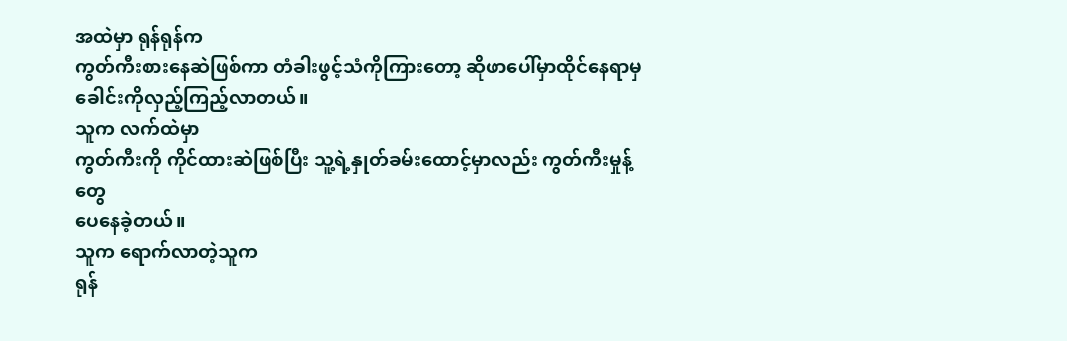အထဲမှာ ရုန်ရုန်က
ကွတ်ကီးစားနေဆဲဖြစ်ကာ တံခါးဖွင့်သံကိုကြားတော့ ဆိုဖာပေါ်မှာထိုင်နေရာမှ
ခေါင်းကိုလှည့်ကြည့်လာတယ်။
သူက လက်ထဲမှာ
ကွတ်ကီးကို ကိုင်ထားဆဲဖြစ်ပြီး သူ့ရဲ့နှုတ်ခမ်းထောင့်မှာလည်း ကွတ်ကီးမှုန့်တွေ
ပေနေခဲ့တယ်။
သူက ရောက်လာတဲ့သူက
ရုန်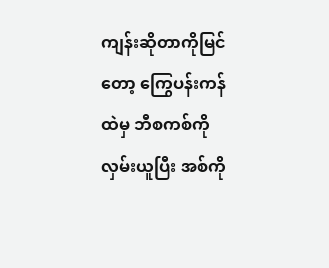ကျန်းဆိုတာကိုမြင်တော့ ကြွေပန်းကန်ထဲမှ ဘီစကစ်ကိုလှမ်းယူပြီး အစ်ကို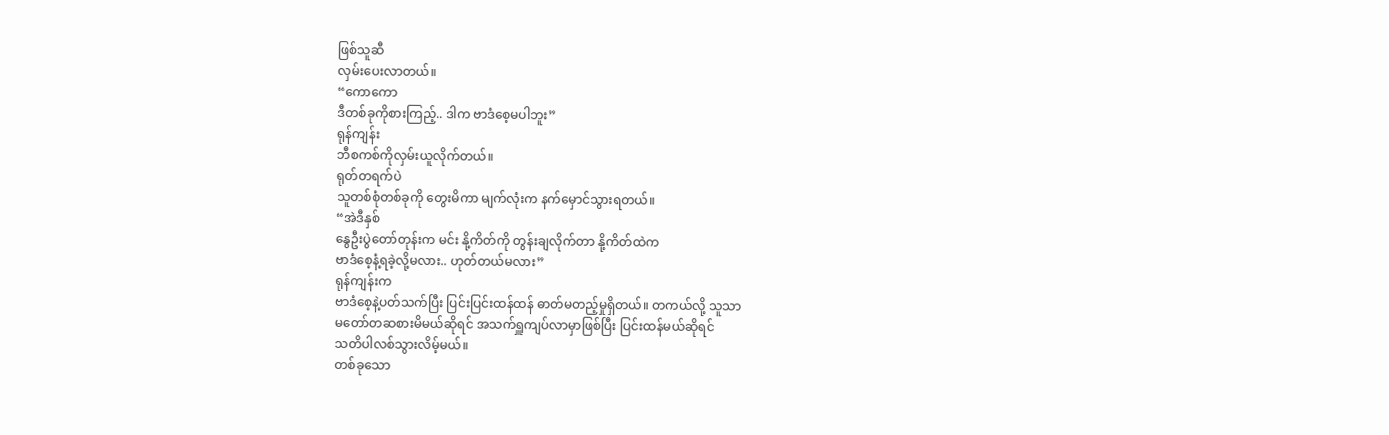ဖြစ်သူဆီ
လှမ်းပေးလာတယ်။
“ကောကော
ဒီတစ်ခုကိုစားကြည့်.. ဒါက ဗာဒံစေ့မပါဘူး”
ရုန်ကျန်း
ဘီစကစ်ကိုလှမ်းယူလိုက်တယ်။
ရုတ်တရက်ပဲ
သူတစ်စုံတစ်ခုကို တွေးမိကာ မျက်လုံးက နက်မှောင်သွားရတယ်။
“အဲဒီနှစ်
နွေဦးပွဲတော်တုန်းက မင်း နို့ကိတ်ကို တွန်းချလိုက်တာ နို့ကိတ်ထဲက
ဗာဒံစေ့နံ့ရခဲ့လို့မလား.. ဟုတ်တယ်မလား”
ရုန်ကျန်းက
ဗာဒံစေ့နဲ့ပတ်သက်ပြီး ပြင်းပြင်းထန်ထန် ဓာတ်မတည့်မှုရှိတယ်။ တကယ်လို့ သူသာ
မတော်တဆစားမိမယ်ဆိုရင် အသက်ရှူကျပ်လာမှာဖြစ်ပြီး ပြင်းထန်မယ်ဆိုရင်
သတိပါလစ်သွားလိမ့်မယ်။
တစ်ခုသော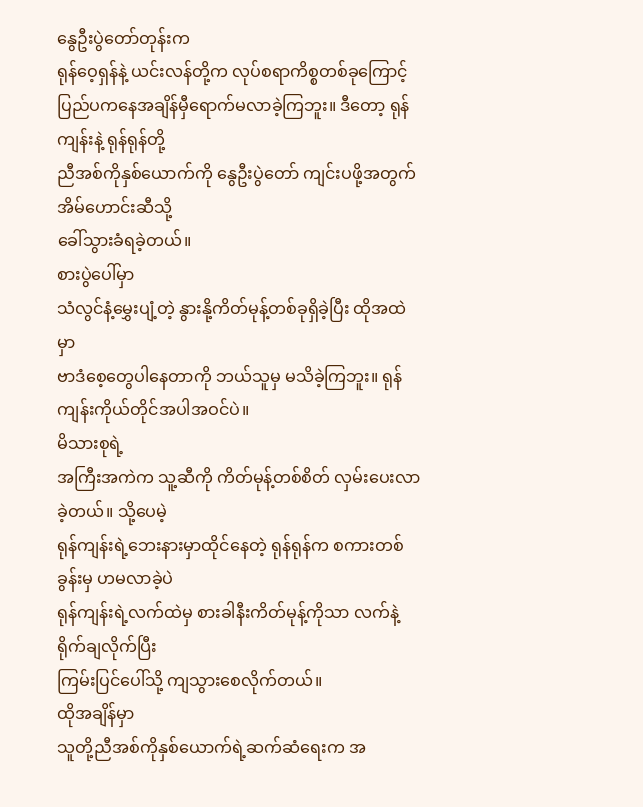နွေဦးပွဲတော်တုန်းက
ရုန်ဝေ့ရှန်နဲ့ ယင်းလန်တို့က လုပ်စရာကိစ္စတစ်ခုကြောင့်
ပြည်ပကနေအချိန်မှီရောက်မလာခဲ့ကြဘူး။ ဒီတော့ ရုန်ကျန်းနဲ့ ရုန်ရုန်တို့
ညီအစ်ကိုနှစ်ယောက်ကို နွေဦးပွဲတော် ကျင်းပဖို့အတွက် အိမ်ဟောင်းဆီသို့
ခေါ်သွားခံရခဲ့တယ်။
စားပွဲပေါ်မှာ
သံလွင်နံ့မွှေးပျံ့တဲ့ နွားနို့ကိတ်မုန့်တစ်ခုရှိခဲ့ပြီး ထိုအထဲမှာ
ဗာဒံစေ့တွေပါနေတာကို ဘယ်သူမှ မသိခဲ့ကြဘူး။ ရုန်ကျန်းကိုယ်တိုင်အပါအဝင်ပဲ။
မိသားစုရဲ့
အကြီးအကဲက သူ့ဆီကို ကိတ်မုန့်တစ်စိတ် လှမ်းပေးလာခဲ့တယ်။ သို့ပေမဲ့
ရုန်ကျန်းရဲ့ဘေးနားမှာထိုင်နေတဲ့ ရုန်ရုန်က စကားတစ်ခွန်းမှ ဟမလာခဲ့ပဲ
ရုန်ကျန်းရဲ့လက်ထဲမှ စားခါနီးကိတ်မုန့်ကိုသာ လက်နဲ့ ရိုက်ချလိုက်ပြီး
ကြမ်းပြင်ပေါ်သို့ ကျသွားစေလိုက်တယ်။
ထိုအချိန်မှာ
သူတို့ညီအစ်ကိုနှစ်ယောက်ရဲ့ဆက်ဆံရေးက အ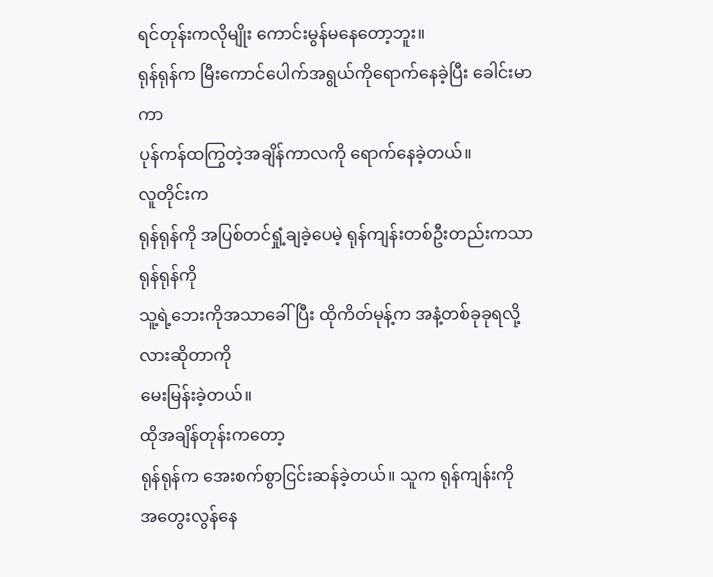ရင်တုန်းကလိုမျိုး ကောင်းမွန်မနေတော့ဘူး။
ရုန်ရုန်က မြီးကောင်ပေါက်အရွယ်ကိုရောက်နေခဲ့ပြီး ခေါင်းမာကာ
ပုန်ကန်ထကြွတဲ့အချိန်ကာလကို ရောက်နေခဲ့တယ်။
လူတိုင်းက
ရုန်ရုန်ကို အပြစ်တင်ရှုံ့ချခဲ့ပေမဲ့ ရုန်ကျန်းတစ်ဦးတည်းကသာ ရုန်ရုန်ကို
သူ့ရဲ့ဘေးကိုအသာခေါ်ပြီး ထိုကိတ်မုန့်က အနံ့တစ်ခုခုရလို့လားဆိုတာကို
မေးမြန်းခဲ့တယ်။
ထိုအချိန်တုန်းကတော့
ရုန်ရုန်က အေးစက်စွာငြင်းဆန်ခဲ့တယ်။ သူက ရုန်ကျန်းကို
အတွေးလွန်နေ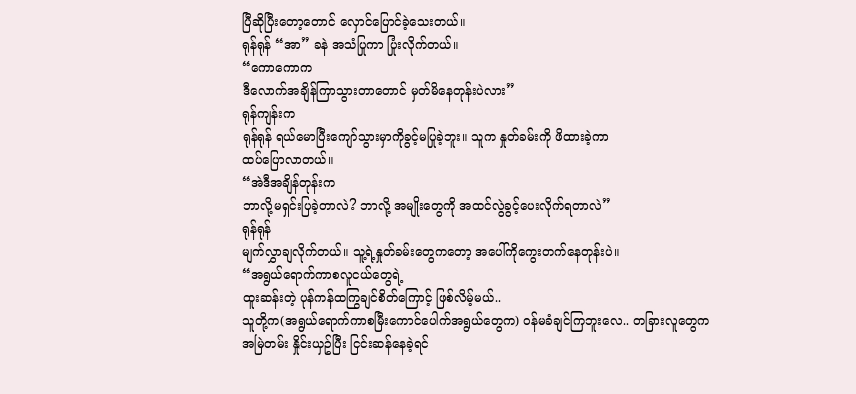ပြီဆိုပြီးတော့တောင် လှောင်ပြောင်ခဲ့သေးတယ်။
ရုန်ရုန် “အာ” ခနဲ အသံပြုကာ ပြုံးလိုက်တယ်။
“ကောကောက
ဒီလောက်အချိန်ကြာသွားတာတောင် မှတ်မိနေတုန်းပဲလား”
ရုန်ကျန်းက
ရုန်ရုန် ရယ်မောပြီးကျော်သွားမှာကိုခွင့်မပြုခဲ့ဘူး။ သူက နှုတ်ခမ်းကို ဖိထားခဲ့ကာ
ထပ်ပြောလာတယ်။
“အဲဒီအချိန်တုန်းက
ဘာလို့မရှင်းပြခဲ့တာလဲ? ဘာလို့ အမျိုးတွေကို အထင်လွဲခွင့်ပေးလိုက်ရတာလဲ”
ရုန်ရုန်
မျက်လွှာချလိုက်တယ်။ သူ့ရဲ့နှုတ်ခမ်းတွေကတော့ အပေါ်ကိုကွေးတက်နေတုန်းပဲ။
“အရွယ်ရောက်ကာစလူငယ်တွေရဲ့
ထူးဆန်းတဲ့ ပုန်ကန်ထကြွချင်စိတ်ကြောင့် ဖြစ်လိမ့်မယ်..
သူတို့က(အရွယ်ရောက်ကာစမြီးကောင်ပေါက်အရွယ်တွေက) ဝန်မခံချင်ကြဘူးလေ.. တခြားလူတွေက
အမြဲတမ်း နှိုင်းယှဥ်ပြီး ငြင်းဆန်နေခဲ့ရင်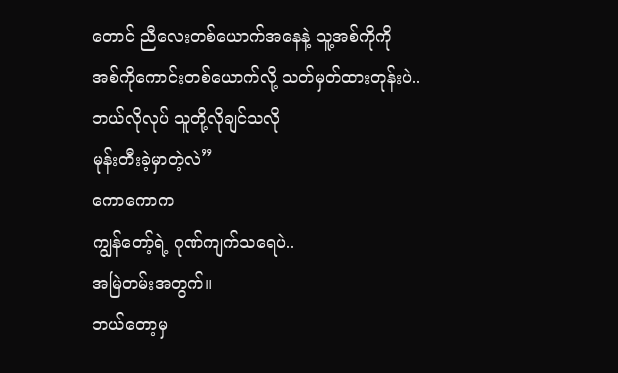တောင် ညီလေးတစ်ယောက်အနေနဲ့ သူ့အစ်ကိုကို
အစ်ကိုကောင်းတစ်ယောက်လို့ သတ်မှတ်ထားတုန်းပဲ.. ဘယ်လိုလုပ် သူတို့လိုချင်သလို
မုန်းတီးခဲ့မှာတဲ့လဲ”
ကောကောက
ကျွန်တော့်ရဲ့ ဂုဏ်ကျက်သရေပဲ..
အမြဲတမ်းအတွက်။
ဘယ်တော့မှ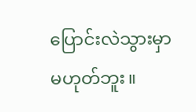ပြောင်းလဲသွားမှာမဟုတ်ဘူး။